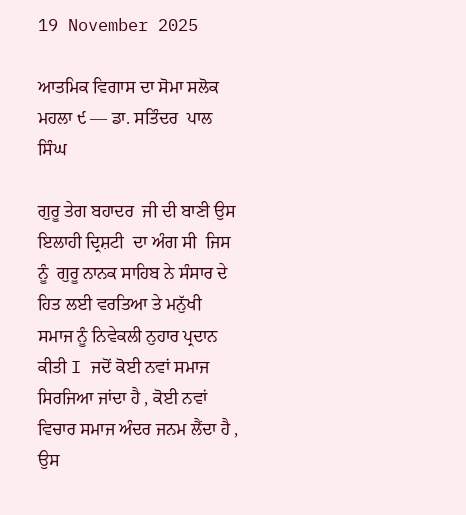19 November 2025

ਆਤਮਿਕ ਵਿਗਾਸ ਦਾ ਸੋਮਾ ਸਲੋਕ ਮਹਲਾ ੯ — ਡਾ. ਸਤਿੰਦਰ  ਪਾਲ ਸਿੰਘ

ਗੁਰੂ ਤੇਗ ਬਹਾਦਰ  ਜੀ ਦੀ ਬਾਣੀ ਉਸ ਇਲਾਹੀ ਦ੍ਰਿਸ਼ਟੀ  ਦਾ ਅੰਗ ਸੀ  ਜਿਸ ਨੂੰ  ਗੁਰੂ ਨਾਨਕ ਸਾਹਿਬ ਨੇ ਸੰਸਾਰ ਦੇ ਹਿਤ ਲਈ ਵਰਤਿਆ ਤੇ ਮਨੁੱਖੀ ਸਮਾਜ ਨੂੰ ਨਿਵੇਕਲੀ ਨੁਹਾਰ ਪ੍ਰਦਾਨ ਕੀਤੀ I ਜਦੋਂ ਕੋਈ ਨਵਾਂ ਸਮਾਜ ਸਿਰਜਿਆ ਜਾਂਦਾ ਹੈ , ਕੋਈ ਨਵਾਂ ਵਿਚਾਰ ਸਮਾਜ ਅੰਦਰ ਜਨਮ ਲੈਂਦਾ ਹੈ , ਉਸ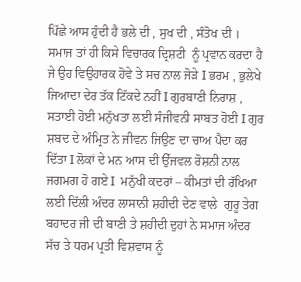ਪਿੱਛੇ ਆਸ ਹੁੰਦੀ ਹੈ ਭਲੇ ਦੀ , ਸੁਖ ਦੀ , ਸੰਤੋਖ ਦੀ ।  ਸਮਾਜ ਤਾਂ ਹੀ ਕਿਸੇ ਵਿਚਾਰਕ ਦ੍ਰਿਸ਼ਟੀ  ਨੂੰ ਪ੍ਰਵਾਨ ਕਰਦਾ ਹੈ ਜੇ ਉਹ ਵਿਉਹਾਰਕ ਹੋਵੇ ਤੇ ਸਚ ਨਾਲ ਜੋੜੇ I ਭਰਮ , ਭੁਲੇਖੇ ਜਿਆਦਾ ਦੇਰ ਤੱਕ ਟਿੱਕਦੇ ਨਹੀਂ I ਗੁਰਬਾਣੀ ਨਿਰਾਸ਼ , ਸਤਾਈ ਹੋਈ ਮਨੁੱਖਤਾ ਲਈ ਸੰਜੀਵਨੀ ਸਾਬਤ ਹੋਈ I ਗੁਰ ਸ਼ਬਦ ਦੇ ਅੰਮ੍ਰਿਤ ਨੇ ਜੀਵਨ ਜਿਉਣ ਦਾ ਚਾਅ ਪੈਦਾ ਕਰ ਦਿੱਤਾ I ਲੋਕਾਂ ਦੇ ਮਨ ਆਸ ਦੀ ਉੱਜਵਲ ਰੋਸ਼ਨੀ ਨਾਲ ਜਗਮਗ ਹੋ ਗਏ I  ਮਨੁੱਖੀ ਕਦਰਾਂ – ਕੀਮਤਾਂ ਦੀ ਰੱਖਿਆ ਲਈ ਦਿੱਲੀ ਅੰਦਰ ਲਾਸਾਨੀ ਸ਼ਹੀਦੀ ਦੇਣ ਵਾਲੇ  ਗੁਰੂ ਤੇਗ ਬਹਾਦਰ ਜੀ ਦੀ ਬਾਣੀ ਤੇ ਸ਼ਹੀਦੀ ਦੁਹਾਂ ਨੇ ਸਮਾਜ ਅੰਦਰ ਸੱਚ ਤੇ ਧਰਮ ਪ੍ਰਤੀ ਵਿਸ਼ਵਾਸ ਨੂੰ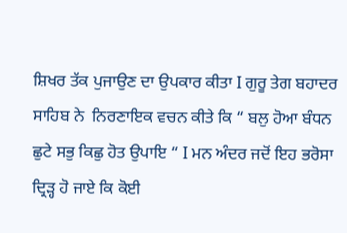ਸ਼ਿਖਰ ਤੱਕ ਪੁਜਾਉਣ ਦਾ ਉਪਕਾਰ ਕੀਤਾ I ਗੁਰੂ ਤੇਗ ਬਹਾਦਰ ਸਾਹਿਬ ਨੇ  ਨਿਰਣਾਇਕ ਵਚਨ ਕੀਤੇ ਕਿ “ ਬਲੁ ਹੋਆ ਬੰਧਨ ਛੁਟੇ ਸਭੁ ਕਿਛੁ ਹੋਤ ਉਪਾਇ “ I ਮਨ ਅੰਦਰ ਜਦੋਂ ਇਹ ਭਰੋਸਾ ਦ੍ਰਿੜ੍ਹ ਹੋ ਜਾਏ ਕਿ ਕੋਈ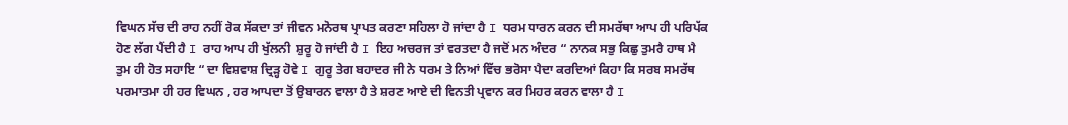ਵਿਘਨ ਸੱਚ ਦੀ ਰਾਹ ਨਹੀਂ ਰੋਕ ਸੱਕਦਾ ਤਾਂ ਜੀਵਨ ਮਨੋਰਥ ਪ੍ਰਾਪਤ ਕਰਣਾ ਸਹਿਲਾ ਹੋ ਜਾਂਦਾ ਹੈ I ਧਰਮ ਧਾਰਨ ਕਰਨ ਦੀ ਸਮਰੱਥਾ ਆਪ ਹੀ ਪਰਿਪੱਕ ਹੋਣ ਲੱਗ ਪੈਂਦੀ ਹੈ I ਰਾਹ ਆਪ ਹੀ ਖੁੱਲਨੀ  ਸ਼ੁਰੂ ਹੋ ਜਾਂਦੀ ਹੈ I ਇਹ ਅਚਰਜ ਤਾਂ ਵਰਤਦਾ ਹੈ ਜਦੋਂ ਮਨ ਅੰਦਰ “ ਨਾਨਕ ਸਭੁ ਕਿਛੁ ਤੁਮਰੈ ਹਾਥ ਮੈ ਤੁਮ ਹੀ ਹੋਤ ਸਹਾਇ “ ਦਾ ਵਿਸ਼ਵਾਸ਼ ਦ੍ਰਿੜ੍ਹ ਹੋਵੇ I ਗੁਰੂ ਤੇਗ ਬਹਾਦਰ ਜੀ ਨੇ ਧਰਮ ਤੇ ਨਿਆਂ ਵਿੱਚ ਭਰੋਸਾ ਪੈਦਾ ਕਰਦਿਆਂ ਕਿਹਾ ਕਿ ਸਰਬ ਸਮਰੱਥ ਪਰਮਾਤਮਾ ਹੀ ਹਰ ਵਿਘਨ , ਹਰ ਆਪਦਾ ਤੋਂ ਉਬਾਰਨ ਵਾਲਾ ਹੈ ਤੇ ਸ਼ਰਣ ਆਏ ਦੀ ਵਿਨਤੀ ਪ੍ਰਵਾਨ ਕਰ ਮਿਹਰ ਕਰਨ ਵਾਲਾ ਹੈ I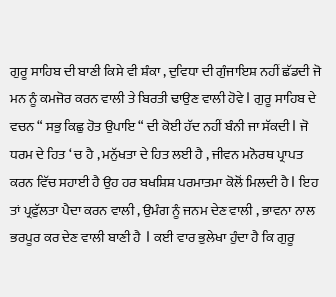ਗੁਰੂ ਸਾਹਿਬ ਦੀ ਬਾਣੀ ਕਿਸੇ ਵੀ ਸ਼ੰਕਾ , ਦੁਵਿਧਾ ਦੀ ਗੁੰਜਾਇਸ਼ ਨਹੀਂ ਛੱਡਦੀ ਜੋ ਮਨ ਨੂੰ ਕਮਜੋਰ ਕਰਨ ਵਾਲੀ ਤੇ ਬਿਰਤੀ ਢਾਉਣ ਵਾਲੀ ਹੋਵੇ I ਗੁਰੂ ਸਾਹਿਬ ਦੇ ਵਚਨ “ ਸਭੁ ਕਿਛੁ ਹੋਤ ਉਪਾਇ “ ਦੀ ਕੋਈ ਹੱਦ ਨਹੀਂ ਬੰਨੀ ਜਾ ਸੱਕਦੀ I ਜੋ ਧਰਮ ਦੇ ਹਿਤ ‘ ਚ ਹੈ , ਮਨੁੱਖਤਾ ਦੇ ਹਿਤ ਲਈ ਹੈ , ਜੀਵਨ ਮਨੋਰਥ ਪ੍ਰਾਪਤ ਕਰਨ ਵਿੱਚ ਸਹਾਈ ਹੈ ਉਹ ਹਰ ਬਖਸ਼ਿਸ਼ ਪਰਮਾਤਮਾ ਕੋਲੋਂ ਮਿਲਦੀ ਹੈ I ਇਹ ਤਾਂ ਪ੍ਰਫੁੱਲਤਾ ਪੈਦਾ ਕਰਨ ਵਾਲੀ , ਉਮੰਗ ਨੂੰ ਜਨਮ ਦੇਣ ਵਾਲੀ , ਭਾਵਨਾ ਨਾਲ ਭਰਪੂਰ ਕਰ ਦੇਣ ਵਾਲੀ ਬਾਣੀ ਹੈ  I ਕਈ ਵਾਰ ਭੁਲੇਖਾ ਹੁੰਦਾ ਹੈ ਕਿ ਗੁਰੂ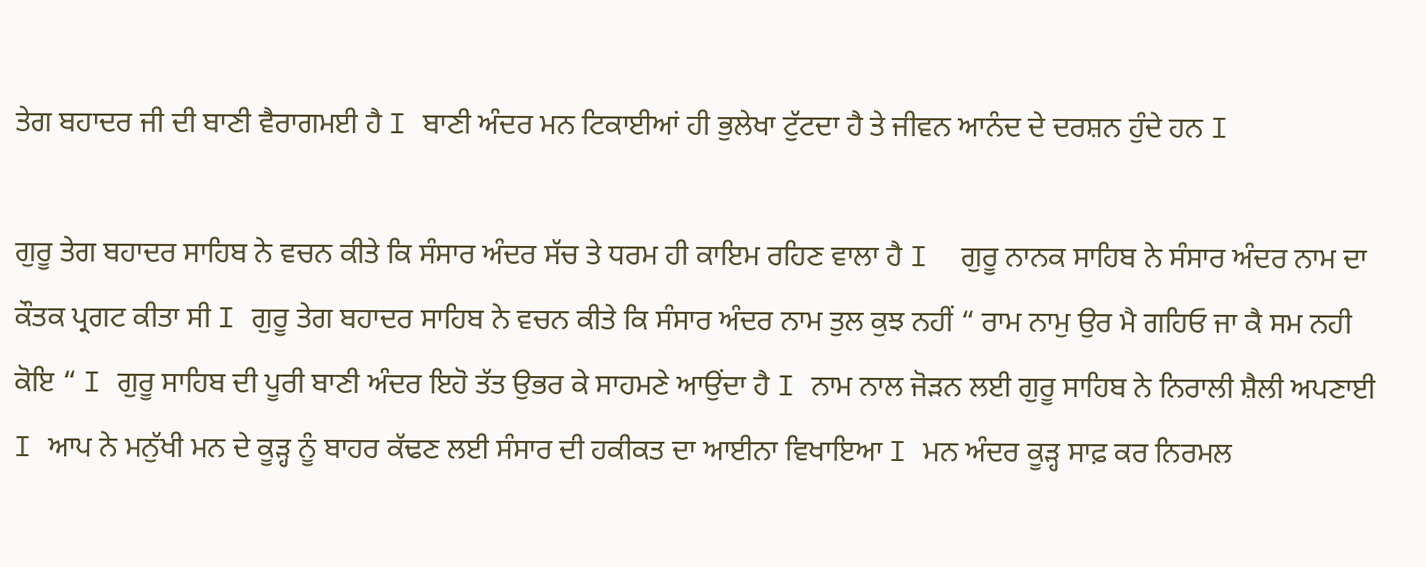ਤੇਗ ਬਹਾਦਰ ਜੀ ਦੀ ਬਾਣੀ ਵੈਰਾਗਮਈ ਹੈ I ਬਾਣੀ ਅੰਦਰ ਮਨ ਟਿਕਾਈਆਂ ਹੀ ਭੁਲੇਖਾ ਟੁੱਟਦਾ ਹੈ ਤੇ ਜੀਵਨ ਆਨੰਦ ਦੇ ਦਰਸ਼ਨ ਹੁੰਦੇ ਹਨ I

ਗੁਰੂ ਤੇਗ ਬਹਾਦਰ ਸਾਹਿਬ ਨੇ ਵਚਨ ਕੀਤੇ ਕਿ ਸੰਸਾਰ ਅੰਦਰ ਸੱਚ ਤੇ ਧਰਮ ਹੀ ਕਾਇਮ ਰਹਿਣ ਵਾਲਾ ਹੈ I  ਗੁਰੂ ਨਾਨਕ ਸਾਹਿਬ ਨੇ ਸੰਸਾਰ ਅੰਦਰ ਨਾਮ ਦਾ ਕੌਤਕ ਪ੍ਰਗਟ ਕੀਤਾ ਸੀ I ਗੁਰੂ ਤੇਗ ਬਹਾਦਰ ਸਾਹਿਬ ਨੇ ਵਚਨ ਕੀਤੇ ਕਿ ਸੰਸਾਰ ਅੰਦਰ ਨਾਮ ਤੁਲ ਕੁਝ ਨਹੀਂ “ ਰਾਮ ਨਾਮੁ ਉਰ ਮੈ ਗਹਿਓ ਜਾ ਕੈ ਸਮ ਨਹੀ ਕੋਇ “ I ਗੁਰੂ ਸਾਹਿਬ ਦੀ ਪੂਰੀ ਬਾਣੀ ਅੰਦਰ ਇਹੋ ਤੱਤ ਉਭਰ ਕੇ ਸਾਹਮਣੇ ਆਉਂਦਾ ਹੈ I ਨਾਮ ਨਾਲ ਜੋੜਨ ਲਈ ਗੁਰੂ ਸਾਹਿਬ ਨੇ ਨਿਰਾਲੀ ਸ਼ੈਲੀ ਅਪਣਾਈ I ਆਪ ਨੇ ਮਨੁੱਖੀ ਮਨ ਦੇ ਕੂੜ੍ਹ ਨੂੰ ਬਾਹਰ ਕੱਢਣ ਲਈ ਸੰਸਾਰ ਦੀ ਹਕੀਕਤ ਦਾ ਆਈਨਾ ਵਿਖਾਇਆ I ਮਨ ਅੰਦਰ ਕੂੜ੍ਹ ਸਾਫ਼ ਕਰ ਨਿਰਮਲ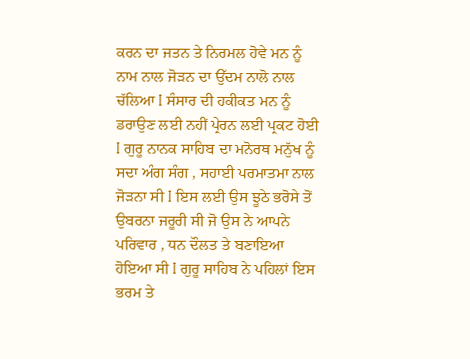ਕਰਨ ਦਾ ਜਤਨ ਤੇ ਨਿਰਮਲ ਹੋਵੇ ਮਨ ਨੂੰ ਨਾਮ ਨਾਲ ਜੋੜਨ ਦਾ ਉੱਦਮ ਨਾਲੋ ਨਾਲ ਚੱਲਿਆ I ਸੰਸਾਰ ਦੀ ਹਕੀਕਤ ਮਨ ਨੂੰ ਡਰਾਉਣ ਲਈ ਨਹੀਂ ਪ੍ਰੇਰਨ ਲਈ ਪ੍ਰਕਟ ਹੋਈ I ਗੁਰੂ ਨਾਨਕ ਸਾਹਿਬ ਦਾ ਮਨੋਰਥ ਮਨੁੱਖ ਨੂੰ ਸਦਾ ਅੰਗ ਸੰਗ , ਸਹਾਈ ਪਰਮਾਤਮਾ ਨਾਲ ਜੋੜਨਾ ਸੀ I ਇਸ ਲਈ ਉਸ ਝੂਠੇ ਭਰੋਸੇ ਤੋਂ ਉਬਰਨਾ ਜਰੂਰੀ ਸੀ ਜੋ ਉਸ ਨੇ ਆਪਨੇ ਪਰਿਵਾਰ , ਧਨ ਦੌਲਤ ਤੇ ਬਣਾਇਆ ਹੋਇਆ ਸੀ I ਗੁਰੂ ਸਾਹਿਬ ਨੇ ਪਹਿਲਾਂ ਇਸ ਭਰਮ ਤੇ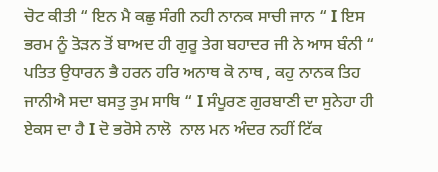ਚੋਟ ਕੀਤੀ “ ਇਨ ਮੈ ਕਛੁ ਸੰਗੀ ਨਹੀ ਨਾਨਕ ਸਾਚੀ ਜਾਨ “ I ਇਸ ਭਰਮ ਨੂੰ ਤੋੜਨ ਤੋਂ ਬਾਅਦ ਹੀ ਗੁਰੂ ਤੇਗ ਬਹਾਦਰ ਜੀ ਨੇ ਆਸ ਬੰਨੀ “ ਪਤਿਤ ਉਧਾਰਨ ਭੈ ਹਰਨ ਹਰਿ ਅਨਾਥ ਕੋ ਨਾਥ , ਕਹੁ ਨਾਨਕ ਤਿਹ ਜਾਨੀਐ ਸਦਾ ਬਸਤੁ ਤੁਮ ਸਾਥਿ “ I ਸੰਪੂਰਣ ਗੁਰਬਾਣੀ ਦਾ ਸੁਨੇਹਾ ਹੀ ਏਕਸ ਦਾ ਹੈ I ਦੋ ਭਰੋਸੇ ਨਾਲੋ  ਨਾਲ ਮਨ ਅੰਦਰ ਨਹੀਂ ਟਿੱਕ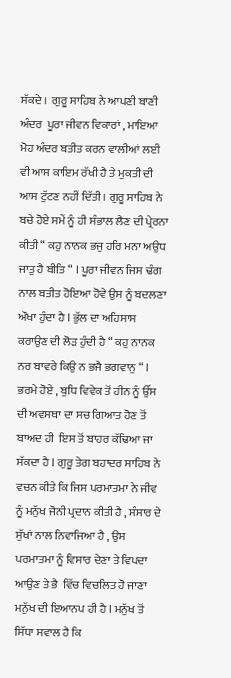ਸੱਕਦੇ ।  ਗੁਰੂ ਸਾਹਿਬ ਨੇ ਆਪਣੀ ਬਾਣੀ ਅੰਦਰ  ਪੂਰਾ ਜੀਵਨ ਵਿਕਾਰਾਂ , ਮਾਇਆ ਮੋਹ ਅੰਦਰ ਬਤੀਤ ਕਰਨ ਵਾਲੀਆਂ ਲਈ ਵੀ ਆਸ ਕਾਇਮ ਰੱਖੀ ਹੈ ਤੇ ਮੁਕਤੀ ਦੀ ਆਸ ਟੁੱਟਣ ਨਹੀਂ ਦਿੱਤੀ । ਗੁਰੂ ਸਾਹਿਬ ਨੇ ਬਚੇ ਹੋਏ ਸਮੇਂ ਨੂੰ ਹੀ ਸੰਭਾਲ ਲੈਣ ਦੀ ਪ੍ਰੇਰਨਾ ਕੀਤੀ “ ਕਹੁ ਨਾਨਕ ਭਜੁ ਹਰਿ ਮਨਾ ਅਉਧ ਜਾਤੁ ਹੈ ਬੀਤਿ “ I ਪੂਰਾ ਜੀਵਨ ਜਿਸ ਢੰਗ ਨਾਲ ਬਤੀਤ ਹੋਇਆ ਹੋਵੇ ਉਸ ਨੂੰ ਬਦਲਣਾ ਔਖਾ ਹੁੰਦਾ ਹੈ I ਭੁੱਲ ਦਾ ਅਹਿਸਾਸ ਕਰਾਉਣ ਦੀ ਲੋੜ ਹੁੰਦੀ ਹੈ “ ਕਹੁ ਨਾਨਕ ਨਰ ਬਾਵਰੇ ਕਿਉ ਨ ਭਜੈ ਭਗਵਾਨੁ “ I ਭਰਮੇ ਹੋਏ , ਬੁਧਿ ਵਿਵੇਕ ਤੋਂ ਹੀਨ ਨੂੰ ਉੱਸ ਦੀ ਅਵਸਥਾ ਦਾ ਸਚ ਗਿਆਤ ਹੋਣ ਤੋਂ ਬਾਅਦ ਹੀ  ਇਸ ਤੋਂ ਬਾਹਰ ਕੱਢਿਆ ਜਾ ਸੱਕਦਾ ਹੈ I ਗੁਰੂ ਤੇਗ ਬਹਾਦਰ ਸਾਹਿਬ ਨੇ ਵਚਨ ਕੀਤੇ ਕਿ ਜਿਸ ਪਰਮਾਤਮਾ ਨੇ ਜੀਵ ਨੂੰ ਮਨੁੱਖ ਜੋਨੀ ਪ੍ਰਦਾਨ ਕੀਤੀ ਹੈ , ਸੰਸਾਰ ਦੇ ਸੁੱਖਾਂ ਨਾਲ ਨਿਵਾਜਿਆ ਹੈ , ਉਸ ਪਰਮਾਤਮਾ ਨੂੰ ਵਿਸਾਰ ਦੇਣਾ ਤੇ ਵਿਪਦਾ ਆਉਣ ਤੇ ਭੈ  ਵਿੱਚ ਵਿਚਲਿਤ ਹੋ ਜਾਣਾ ਮਨੁੱਖ ਦੀ ਇਆਨਪ ਹੀ ਹੈ I ਮਨੁੱਖ ਤੋਂ ਸਿੱਧਾ ਸਵਾਲ ਹੈ ਕਿ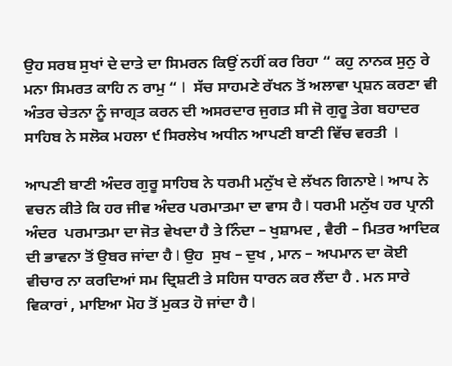ਉਹ ਸਰਬ ਸੁਖਾਂ ਦੇ ਦਾਤੇ ਦਾ ਸਿਮਰਨ ਕਿਉਂ ਨਹੀਂ ਕਰ ਰਿਹਾ “ ਕਹੁ ਨਾਨਕ ਸੁਨੁ ਰੇ ਮਨਾ ਸਿਮਰਤ ਕਾਹਿ ਨ ਰਾਮੁ “ I  ਸੱਚ ਸਾਹਮਣੇ ਰੱਖਨ ਤੋਂ ਅਲਾਵਾ ਪ੍ਰਸ਼ਨ ਕਰਣਾ ਵੀ ਅੰਤਰ ਚੇਤਨਾ ਨੂੰ ਜਾਗ੍ਰਤ ਕਰਨ ਦੀ ਅਸਰਦਾਰ ਜੁਗਤ ਸੀ ਜੋ ਗੁਰੂ ਤੇਗ ਬਹਾਦਰ ਸਾਹਿਬ ਨੇ ਸਲੋਕ ਮਹਲਾ ੯ ਸਿਰਲੇਖ ਅਧੀਨ ਆਪਣੀ ਬਾਣੀ ਵਿੱਚ ਵਰਤੀ  I

ਆਪਣੀ ਬਾਣੀ ਅੰਦਰ ਗੁਰੂ ਸਾਹਿਬ ਨੇ ਧਰਮੀ ਮਨੁੱਖ ਦੇ ਲੱਖਨ ਗਿਨਾਏ I ਆਪ ਨੇ ਵਚਨ ਕੀਤੇ ਕਿ ਹਰ ਜੀਵ ਅੰਦਰ ਪਰਮਾਤਮਾ ਦਾ ਵਾਸ ਹੈ I ਧਰਮੀ ਮਨੁੱਖ ਹਰ ਪ੍ਰਾਨੀ ਅੰਦਰ  ਪਰਮਾਤਮਾ ਦਾ ਜੋਤ ਵੇਖਦਾ ਹੈ ਤੇ ਨਿੰਦਾ – ਖੁਸ਼ਾਮਦ , ਵੈਰੀ – ਮਿਤਰ ਆਦਿਕ ਦੀ ਭਾਵਨਾ ਤੋਂ ਉਬਰ ਜਾਂਦਾ ਹੈ I ਉਹ  ਸੁਖ – ਦੁਖ , ਮਾਨ – ਅਪਮਾਨ ਦਾ ਕੋਈ ਵੀਚਾਰ ਨਾ ਕਰਦਿਆਂ ਸਮ ਦ੍ਰਿਸ਼ਟੀ ਤੇ ਸਹਿਜ ਧਾਰਨ ਕਰ ਲੈਂਦਾ ਹੈ . ਮਨ ਸਾਰੇ ਵਿਕਾਰਾਂ , ਮਾਇਆ ਮੋਹ ਤੋਂ ਮੁਕਤ ਹੋ ਜਾਂਦਾ ਹੈ I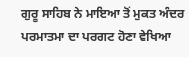ਗੁਰੂ ਸਾਹਿਬ ਨੇ ਮਾਇਆ ਤੋਂ ਮੁਕਤ ਅੰਦਰ ਪਰਮਾਤਮਾ ਦਾ ਪਰਗਟ ਹੋਣਾ ਵੇਖਿਆ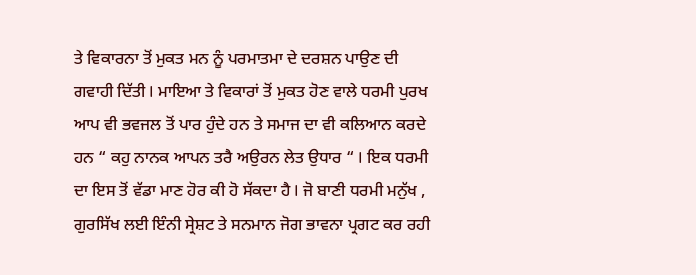ਤੇ ਵਿਕਾਰਨਾ ਤੋਂ ਮੁਕਤ ਮਨ ਨੂੰ ਪਰਮਾਤਮਾ ਦੇ ਦਰਸ਼ਨ ਪਾਉਣ ਦੀ ਗਵਾਹੀ ਦਿੱਤੀ I ਮਾਇਆ ਤੇ ਵਿਕਾਰਾਂ ਤੋਂ ਮੁਕਤ ਹੋਣ ਵਾਲੇ ਧਰਮੀ ਪੁਰਖ ਆਪ ਵੀ ਭਵਜਲ ਤੋਂ ਪਾਰ ਹੁੰਦੇ ਹਨ ਤੇ ਸਮਾਜ ਦਾ ਵੀ ਕਲਿਆਨ ਕਰਦੇ ਹਨ “ ਕਹੁ ਨਾਨਕ ਆਪਨ ਤਰੈ ਅਉਰਨ ਲੇਤ ਉਧਾਰ “ I ਇਕ ਧਰਮੀ ਦਾ ਇਸ ਤੋਂ ਵੱਡਾ ਮਾਣ ਹੋਰ ਕੀ ਹੋ ਸੱਕਦਾ ਹੈ I ਜੋ ਬਾਣੀ ਧਰਮੀ ਮਨੁੱਖ , ਗੁਰਸਿੱਖ ਲਈ ਇੰਨੀ ਸ੍ਰੇਸ਼ਟ ਤੇ ਸਨਮਾਨ ਜੋਗ ਭਾਵਨਾ ਪ੍ਰਗਟ ਕਰ ਰਹੀ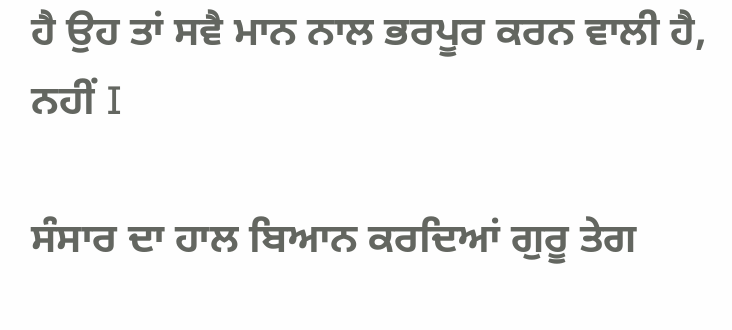ਹੈ ਉਹ ਤਾਂ ਸਵੈ ਮਾਨ ਨਾਲ ਭਰਪੂਰ ਕਰਨ ਵਾਲੀ ਹੈ, ਨਹੀਂ I

ਸੰਸਾਰ ਦਾ ਹਾਲ ਬਿਆਨ ਕਰਦਿਆਂ ਗੁਰੂ ਤੇਗ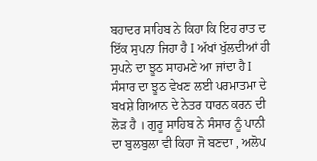ਬਹਾਦਰ ਸਾਹਿਬ ਨੇ ਕਿਹਾ ਕਿ ਇਹ ਰਾਤ ਦ ਇੱਕ ਸੁਪਨਾ ਜਿਹਾ ਹੈ I ਅੱਖਾਂ ਖੁੱਲਦੀਆਂ ਹੀ ਸੁਪਨੇ ਦਾ ਝੂਠ ਸਾਹਮਣੇ ਆ ਜਾਂਦਾ ਹੈ I ਸੰਸਾਰ ਦਾ ਝੂਠ ਵੇਖਣ ਲਈ ਪਰਮਾਤਮਾ ਦੇ ਬਖਸ਼ੇ ਗਿਆਨ ਦੇ ਨੇਤਰ ਧਾਰਨ ਕਰਨ ਦੀ ਲੋੜ ਹੈ । ਗੁਰੂ ਸਾਹਿਬ ਨੇ ਸੰਸਾਰ ਨੂੰ ਪਾਨੀ ਦਾ ਬੁਲਬੁਲਾ ਵੀ ਕਿਹਾ ਜੋ ਬਣਦਾ , ਅਲੋਪ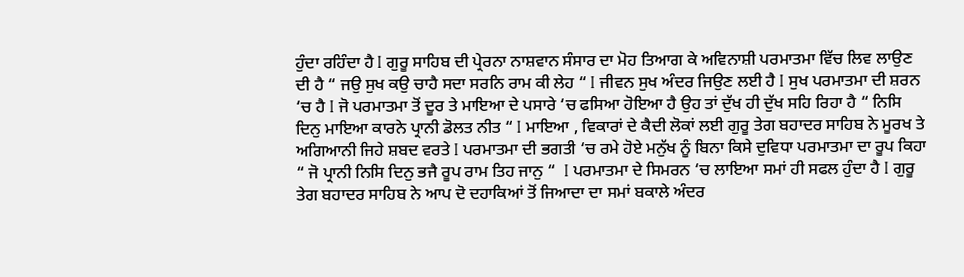ਹੁੰਦਾ ਰਹਿੰਦਾ ਹੈ I ਗੁਰੂ ਸਾਹਿਬ ਦੀ ਪ੍ਰੇਰਨਾ ਨਾਸ਼ਵਾਨ ਸੰਸਾਰ ਦਾ ਮੋਹ ਤਿਆਗ ਕੇ ਅਵਿਨਾਸ਼ੀ ਪਰਮਾਤਮਾ ਵਿੱਚ ਲਿਵ ਲਾਉਣ ਦੀ ਹੈ “ ਜਉ ਸੁਖ ਕਉ ਚਾਹੈ ਸਦਾ ਸਰਨਿ ਰਾਮ ਕੀ ਲੇਹ “ I ਜੀਵਨ ਸੁਖ ਅੰਦਰ ਜਿਉਣ ਲਈ ਹੈ I ਸੁਖ ਪਰਮਾਤਮਾ ਦੀ ਸ਼ਰਨ ‘ਚ ਹੈ I ਜੋ ਪਰਮਾਤਮਾ ਤੋਂ ਦੂਰ ਤੇ ਮਾਇਆ ਦੇ ਪਸਾਰੇ ‘ਚ ਫਸਿਆ ਹੋਇਆ ਹੈ ਉਹ ਤਾਂ ਦੁੱਖ ਹੀ ਦੁੱਖ ਸਹਿ ਰਿਹਾ ਹੈ “ ਨਿਸਿ ਦਿਨੁ ਮਾਇਆ ਕਾਰਨੇ ਪ੍ਰਾਨੀ ਡੋਲਤ ਨੀਤ “ I ਮਾਇਆ , ਵਿਕਾਰਾਂ ਦੇ ਕੈਦੀ ਲੋਕਾਂ ਲਈ ਗੁਰੂ ਤੇਗ ਬਹਾਦਰ ਸਾਹਿਬ ਨੇ ਮੂਰਖ ਤੇ ਅਗਿਆਨੀ ਜਿਹੇ ਸ਼ਬਦ ਵਰਤੇ I ਪਰਮਾਤਮਾ ਦੀ ਭਗਤੀ ‘ਚ ਰਮੇ ਹੋਏ ਮਨੁੱਖ ਨੂੰ ਬਿਨਾ ਕਿਸੇ ਦੁਵਿਧਾ ਪਰਮਾਤਮਾ ਦਾ ਰੂਪ ਕਿਹਾ “ ਜੋ ਪ੍ਰਾਨੀ ਨਿਸਿ ਦਿਨੁ ਭਜੈ ਰੂਪ ਰਾਮ ਤਿਹ ਜਾਨੁ “  I ਪਰਮਾਤਮਾ ਦੇ ਸਿਮਰਨ ‘ਚ ਲਾਇਆ ਸਮਾਂ ਹੀ ਸਫਲ ਹੁੰਦਾ ਹੈ I ਗੁਰੂ ਤੇਗ ਬਹਾਦਰ ਸਾਹਿਬ ਨੇ ਆਪ ਦੋ ਦਹਾਕਿਆਂ ਤੋਂ ਜਿਆਦਾ ਦਾ ਸਮਾਂ ਬਕਾਲੇ ਅੰਦਰ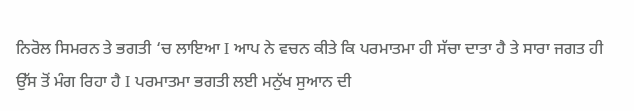ਨਿਰੋਲ ਸਿਮਰਨ ਤੇ ਭਗਤੀ ‘ਚ ਲਾਇਆ I ਆਪ ਨੇ ਵਚਨ ਕੀਤੇ ਕਿ ਪਰਮਾਤਮਾ ਹੀ ਸੱਚਾ ਦਾਤਾ ਹੈ ਤੇ ਸਾਰਾ ਜਗਤ ਹੀ ਉੱਸ ਤੋਂ ਮੰਗ ਰਿਹਾ ਹੈ I ਪਰਮਾਤਮਾ ਭਗਤੀ ਲਈ ਮਨੁੱਖ ਸੁਆਨ ਦੀ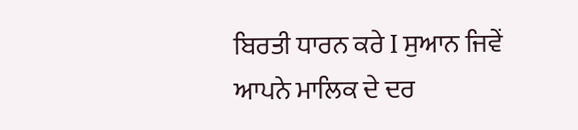ਬਿਰਤੀ ਧਾਰਨ ਕਰੇ I ਸੁਆਨ ਜਿਵੇਂ ਆਪਨੇ ਮਾਲਿਕ ਦੇ ਦਰ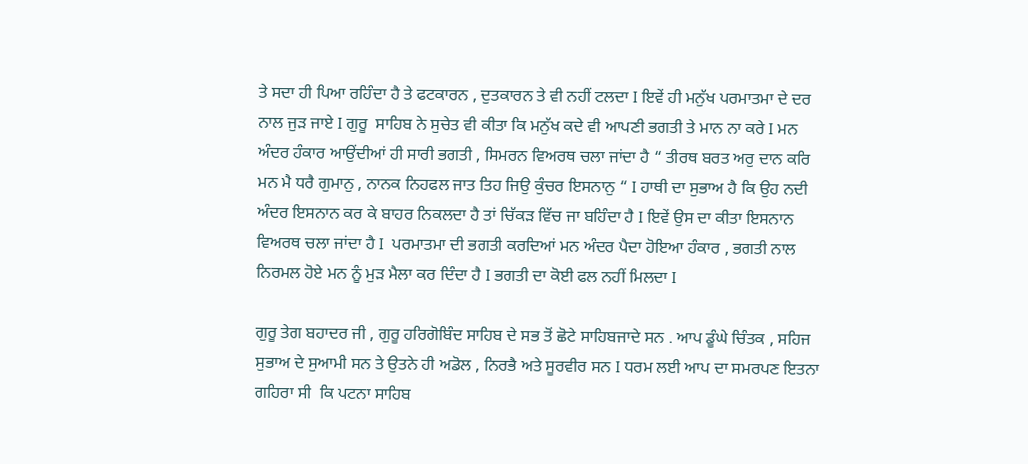ਤੇ ਸਦਾ ਹੀ ਪਿਆ ਰਹਿੰਦਾ ਹੈ ਤੇ ਫਟਕਾਰਨ , ਦੁਤਕਾਰਨ ਤੇ ਵੀ ਨਹੀਂ ਟਲਦਾ I ਇਵੇਂ ਹੀ ਮਨੁੱਖ ਪਰਮਾਤਮਾ ਦੇ ਦਰ ਨਾਲ ਜੁੜ ਜਾਏ I ਗੁਰੂ  ਸਾਹਿਬ ਨੇ ਸੁਚੇਤ ਵੀ ਕੀਤਾ ਕਿ ਮਨੁੱਖ ਕਦੇ ਵੀ ਆਪਣੀ ਭਗਤੀ ਤੇ ਮਾਨ ਨਾ ਕਰੇ I ਮਨ ਅੰਦਰ ਹੰਕਾਰ ਆਉਂਦੀਆਂ ਹੀ ਸਾਰੀ ਭਗਤੀ , ਸਿਮਰਨ ਵਿਅਰਥ ਚਲਾ ਜਾਂਦਾ ਹੈ “ ਤੀਰਥ ਬਰਤ ਅਰੁ ਦਾਨ ਕਰਿ ਮਨ ਮੈ ਧਰੈ ਗੁਮਾਨੁ , ਨਾਨਕ ਨਿਹਫਲ ਜਾਤ ਤਿਹ ਜਿਉ ਕੁੰਚਰ ਇਸਨਾਨੁ “ I ਹਾਥੀ ਦਾ ਸੁਭਾਅ ਹੈ ਕਿ ਉਹ ਨਦੀ ਅੰਦਰ ਇਸਨਾਨ ਕਰ ਕੇ ਬਾਹਰ ਨਿਕਲਦਾ ਹੈ ਤਾਂ ਚਿੱਕੜ ਵਿੱਚ ਜਾ ਬਹਿੰਦਾ ਹੈ I ਇਵੇਂ ਉਸ ਦਾ ਕੀਤਾ ਇਸਨਾਨ ਵਿਅਰਥ ਚਲਾ ਜਾਂਦਾ ਹੈ I  ਪਰਮਾਤਮਾ ਦੀ ਭਗਤੀ ਕਰਦਿਆਂ ਮਨ ਅੰਦਰ ਪੈਦਾ ਹੋਇਆ ਹੰਕਾਰ , ਭਗਤੀ ਨਾਲ ਨਿਰਮਲ ਹੋਏ ਮਨ ਨੂੰ ਮੁੜ ਮੈਲਾ ਕਰ ਦਿੰਦਾ ਹੈ I ਭਗਤੀ ਦਾ ਕੋਈ ਫਲ ਨਹੀਂ ਮਿਲਦਾ I

ਗੁਰੂ ਤੇਗ ਬਹਾਦਰ ਜੀ , ਗੁਰੂ ਹਰਿਗੋਬਿੰਦ ਸਾਹਿਬ ਦੇ ਸਭ ਤੋਂ ਛੋਟੇ ਸਾਹਿਬਜਾਦੇ ਸਨ . ਆਪ ਡੂੰਘੇ ਚਿੰਤਕ , ਸਹਿਜ ਸੁਭਾਅ ਦੇ ਸੁਆਮੀ ਸਨ ਤੇ ਉਤਨੇ ਹੀ ਅਡੋਲ , ਨਿਰਭੈ ਅਤੇ ਸੂਰਵੀਰ ਸਨ I ਧਰਮ ਲਈ ਆਪ ਦਾ ਸਮਰਪਣ ਇਤਨਾ ਗਹਿਰਾ ਸੀ  ਕਿ ਪਟਨਾ ਸਾਹਿਬ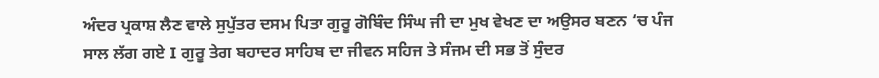ਅੰਦਰ ਪ੍ਰਕਾਸ਼ ਲੈਣ ਵਾਲੇ ਸੁਪੁੱਤਰ ਦਸਮ ਪਿਤਾ ਗੁਰੂ ਗੋਬਿੰਦ ਸਿੰਘ ਜੀ ਦਾ ਮੁਖ ਵੇਖਣ ਦਾ ਅਉਸਰ ਬਣਨ ‘ਚ ਪੰਜ ਸਾਲ ਲੱਗ ਗਏ I ਗੁਰੂ ਤੇਗ ਬਹਾਦਰ ਸਾਹਿਬ ਦਾ ਜੀਵਨ ਸਹਿਜ ਤੇ ਸੰਜਮ ਦੀ ਸਭ ਤੋਂ ਸੁੰਦਰ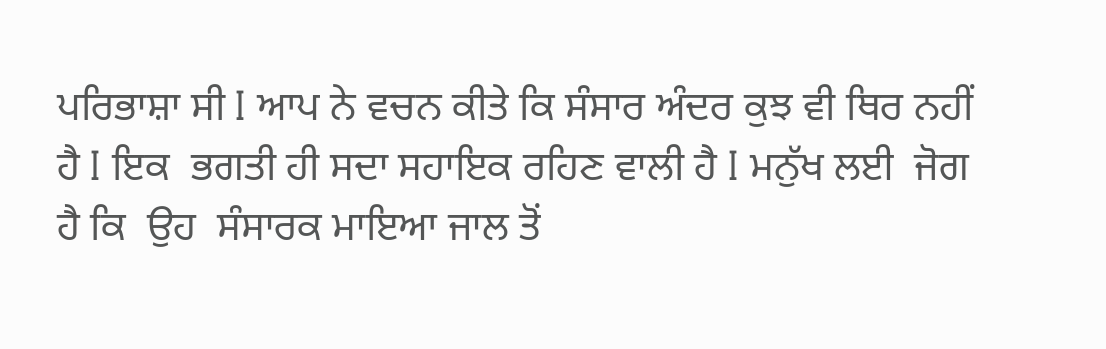ਪਰਿਭਾਸ਼ਾ ਸੀ I ਆਪ ਨੇ ਵਚਨ ਕੀਤੇ ਕਿ ਸੰਸਾਰ ਅੰਦਰ ਕੁਝ ਵੀ ਥਿਰ ਨਹੀਂ ਹੈ I ਇਕ  ਭਗਤੀ ਹੀ ਸਦਾ ਸਹਾਇਕ ਰਹਿਣ ਵਾਲੀ ਹੈ I ਮਨੁੱਖ ਲਈ  ਜੋਗ ਹੈ ਕਿ  ਉਹ  ਸੰਸਾਰਕ ਮਾਇਆ ਜਾਲ ਤੋਂ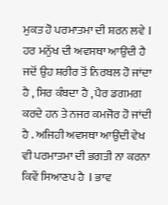ਮੁਕਤ ਹੋ ਪਰਮਾਤਮਾ ਦੀ ਸ਼ਰਨ ਲਵੇ I ਹਰ ਮਨੁੱਖ ਦੀ ਅਵਸਥਾ ਆਉਂਦੀ ਹੈ ਜਦੋਂ ਉਹ ਸ਼ਰੀਰ ਤੋਂ ਨਿਰਬਲ ਹੋ ਜਾਂਦਾ ਹੈ , ਸਿਰ ਕੰਬਦਾ ਹੈ , ਪੈਰ ਡਗਮਗ ਕਰਦੇ ਹਨ ਤੇ ਨਜਰ ਕਮਜੋਰ ਹੋ ਜਾਂਦੀ ਹੈ . ਅਜਿਹੀ ਅਵਸਥਾ ਆਉਂਦੀ ਵੇਖ ਵੀ ਪਰਮਾਤਮਾ ਦੀ ਭਗਤੀ ਨਾ ਕਰਨਾ ਕਿਵੇਂ ਸਿਆਣਪ ਹੈ  I ਭਾਵ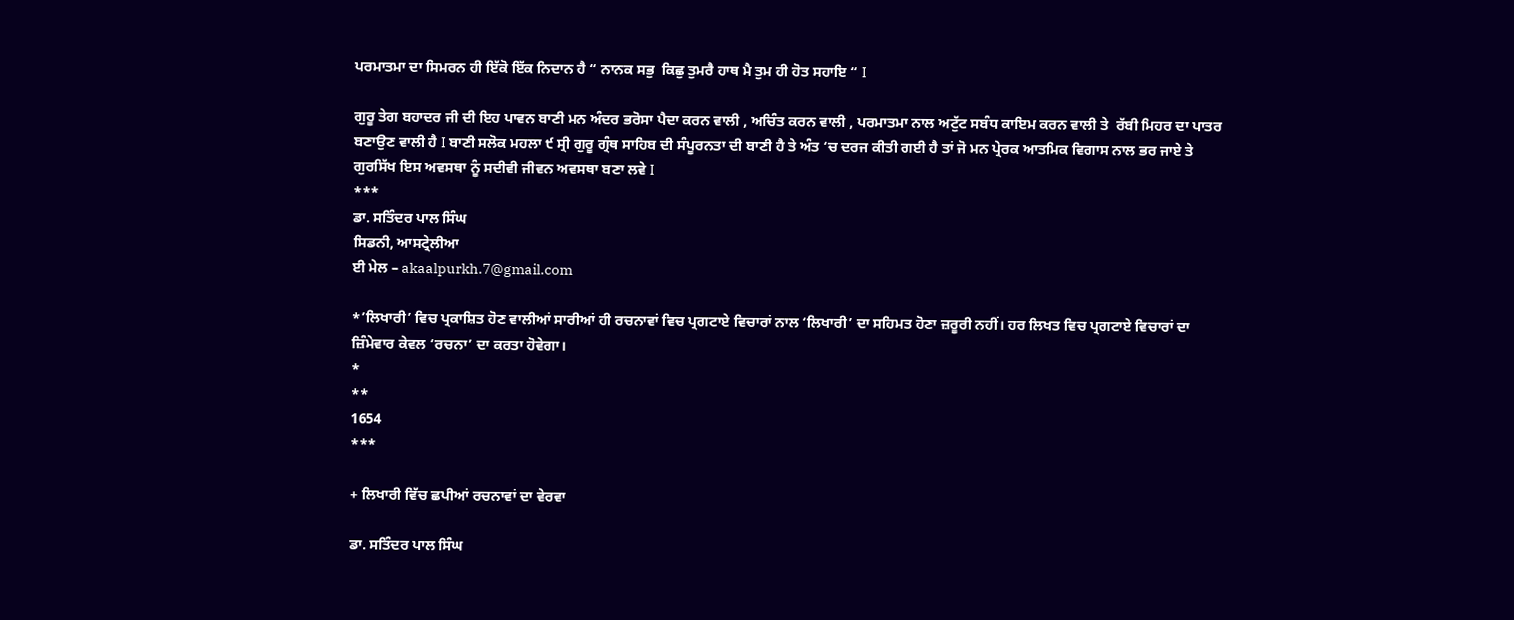ਪਰਮਾਤਮਾ ਦਾ ਸਿਮਰਨ ਹੀ ਇੱਕੋ ਇੱਕ ਨਿਦਾਨ ਹੈ “ ਨਾਨਕ ਸਭੁ  ਕਿਛੁ ਤੁਮਰੈ ਹਾਥ ਮੈ ਤੁਮ ਹੀ ਹੋਤ ਸਹਾਇ “ I

ਗੁਰੂ ਤੇਗ ਬਹਾਦਰ ਜੀ ਦੀ ਇਹ ਪਾਵਨ ਬਾਣੀ ਮਨ ਅੰਦਰ ਭਰੋਸਾ ਪੈਦਾ ਕਰਨ ਵਾਲੀ , ਅਚਿੰਤ ਕਰਨ ਵਾਲੀ , ਪਰਮਾਤਮਾ ਨਾਲ ਅਟੁੱਟ ਸਬੰਧ ਕਾਇਮ ਕਰਨ ਵਾਲੀ ਤੇ  ਰੱਬੀ ਮਿਹਰ ਦਾ ਪਾਤਰ ਬਣਾਉਣ ਵਾਲੀ ਹੈ I ਬਾਣੀ ਸਲੋਕ ਮਹਲਾ ੯ ਸ੍ਰੀ ਗੁਰੂ ਗ੍ਰੰਥ ਸਾਹਿਬ ਦੀ ਸੰਪੂਰਨਤਾ ਦੀ ਬਾਣੀ ਹੈ ਤੇ ਅੰਤ ‘ਚ ਦਰਜ ਕੀਤੀ ਗਈ ਹੈ ਤਾਂ ਜੋ ਮਨ ਪ੍ਰੇਰਕ ਆਤਮਿਕ ਵਿਗਾਸ ਨਾਲ ਭਰ ਜਾਏ ਤੇ ਗੁਰਸਿੱਖ ਇਸ ਅਵਸਥਾ ਨੂੰ ਸਦੀਵੀ ਜੀਵਨ ਅਵਸਥਾ ਬਣਾ ਲਵੇ I
***
ਡਾ. ਸਤਿੰਦਰ ਪਾਲ ਸਿੰਘ
ਸਿਡਨੀ, ਆਸਟ੍ਰੇਲੀਆ
ਈ ਮੇਲ – akaalpurkh.7@gmail.com

*’ਲਿਖਾਰੀ’ ਵਿਚ ਪ੍ਰਕਾਸ਼ਿਤ ਹੋਣ ਵਾਲੀਆਂ ਸਾਰੀਆਂ ਹੀ ਰਚਨਾਵਾਂ ਵਿਚ ਪ੍ਰਗਟਾਏ ਵਿਚਾਰਾਂ ਨਾਲ ‘ਲਿਖਾਰੀ’ ਦਾ ਸਹਿਮਤ ਹੋਣਾ ਜ਼ਰੂਰੀ ਨਹੀਂ। ਹਰ ਲਿਖਤ ਵਿਚ ਪ੍ਰਗਟਾਏ ਵਿਚਾਰਾਂ ਦਾ ਜ਼ਿੰਮੇਵਾਰ ਕੇਵਲ ‘ਰਚਨਾ’ ਦਾ ਕਰਤਾ ਹੋਵੇਗਾ।
*
**
1654
***

+ ਲਿਖਾਰੀ ਵਿੱਚ ਛਪੀਆਂ ਰਚਨਾਵਾਂ ਦਾ ਵੇਰਵਾ

ਡਾ. ਸਤਿੰਦਰ ਪਾਲ ਸਿੰਘ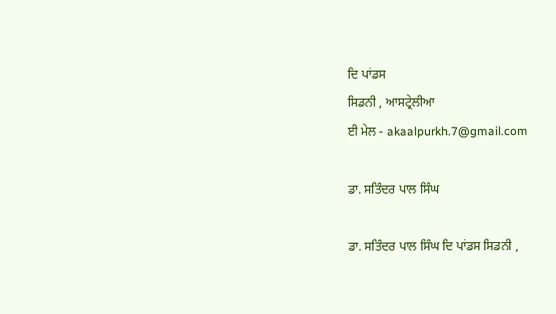ਦਿ ਪਾਂਡਸ
ਸਿਡਨੀ , ਆਸਟ੍ਰੇਲੀਆ
ਈ ਮੇਲ - akaalpurkh.7@gmail.com

ਡਾ. ਸਤਿੰਦਰ ਪਾਲ ਸਿੰਘ

ਡਾ. ਸਤਿੰਦਰ ਪਾਲ ਸਿੰਘ ਦਿ ਪਾਂਡਸ ਸਿਡਨੀ ,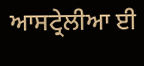ਆਸਟ੍ਰੇਲੀਆ ਈ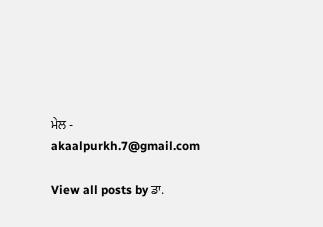ਮੇਲ - akaalpurkh.7@gmail.com

View all posts by ਡਾ.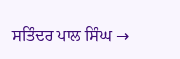ਸਤਿੰਦਰ ਪਾਲ ਸਿੰਘ →